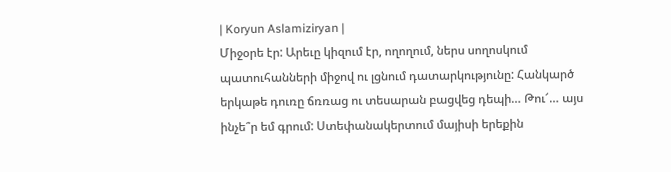| Koryun Aslamiziryan |
Միջօրե էր: Արեւը կիզում էր, ողողում, ներս սողոսկում պատուհանների միջով ու լցնում դատարկությունը: Հանկարծ երկաթե դուռը ճռռաց ու տեսարան բացվեց դեպի… Թու՜… այս ինչե՞ր եմ գրում: Ստեփանակերտում մայիսի երեքին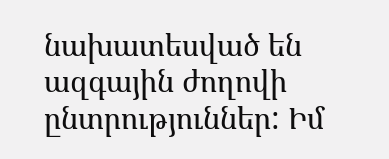նախատեսված են ազգային ժողովի ընտրություններ: Իմ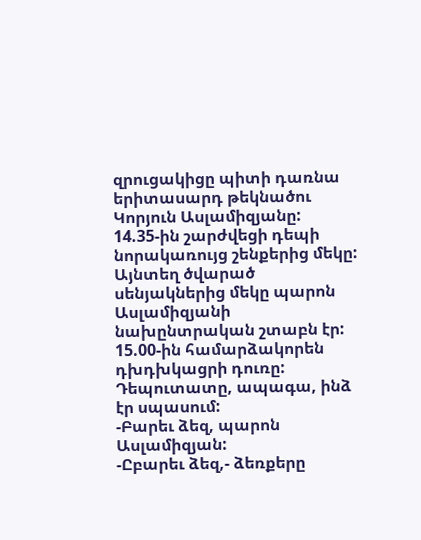զրուցակիցը պիտի դառնա երիտասարդ թեկնածու Կորյուն Ասլամիզյանը:
14.35-ին շարժվեցի դեպի նորակառույց շենքերից մեկը: Այնտեղ ծվարած սենյակներից մեկը պարոն Ասլամիզյանի նախընտրական շտաբն էր: 15.00-ին համարձակորեն դխդխկացրի դուռը: Դեպուտատը, ապագա, ինձ էր սպասում:
-Բարեւ ձեզ, պարոն Ասլամիզյան:
-Ըբարեւ ձեզ,- ձեռքերը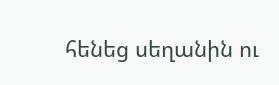հենեց սեղանին ու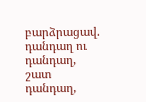բարձրացավ. դանդաղ ու դանդաղ, շատ դանդաղ,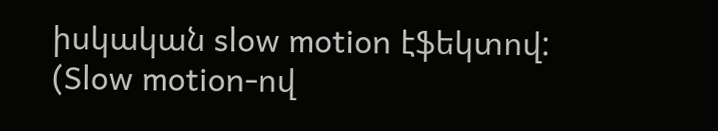իսկական slow motion էֆեկտով: (Slow motion-ով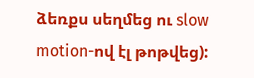ձեռքս սեղմեց ու slow motion-ով էլ թոթվեց):